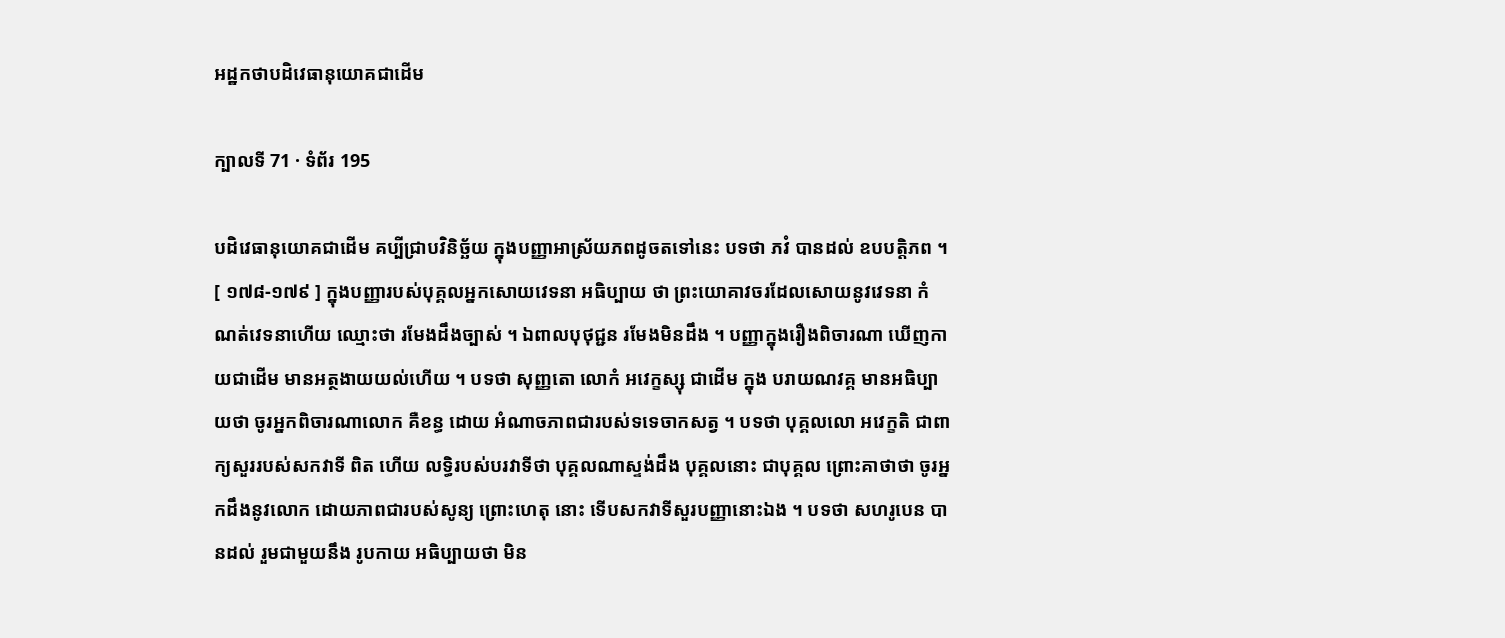អដ្ឋកថាបដិវេធានុយោគជាដើម

ក្បាលទី 71 · ទំព័រ 195

បដិវេធានុយោគជាដើម គប្បីជ្រាបវិនិច្ឆ័យ ក្នុងបញ្ញាអាស្រ័យភពដូចតទៅនេះ បទថា ភវំ បានដល់ ឧបបត្តិភព ។ [ ១៧៨-១៧៩ ] ក្នុងបញ្ញារបស់បុគ្គលអ្នកសោយវេទនា អធិប្បាយ ថា ព្រះយោគាវចរដែលសោយនូវវេទនា កំណត់វេទនាហើយ ឈ្មោះថា រមែងដឹងច្បាស់ ។ ឯពាលបុថុជ្ជន រមែងមិនដឹង ។ បញ្ញាក្នុងរឿងពិចារណា ឃើញកាយជាដើម មានអត្ថងាយយល់ហើយ ។ បទថា សុញ្ញតោ លោកំ អវេក្ខស្សុ ជាដើម ក្នុង បរាយណវគ្គ មានអធិប្បាយថា ចូរអ្នកពិចារណាលោក គឺខន្ធ ដោយ អំណាចភាពជារបស់ទទេចាកសត្វ ។ បទថា បុគ្គលលោ អវេក្ខតិ ជាពាក្យសួររបស់សកវាទី ពិត ហើយ លទ្ធិរបស់បរវាទីថា បុគ្គលណាស្ទង់ដឹង បុគ្គលនោះ ជាបុគ្គល ព្រោះគាថាថា ចូរអ្នកដឹងនូវលោក ដោយភាពជារបស់សូន្យ ព្រោះហេតុ នោះ ទើបសកវាទីសួរបញ្ញានោះឯង ។ បទថា សហរូបេន បានដល់ រួមជាមួយនឹង រូបកាយ អធិប្បាយថា មិន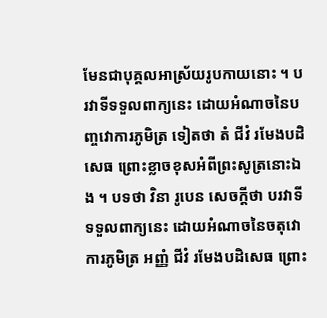មែនជាបុគ្គលអាស្រ័យរូបកាយនោះ ។ បរវាទីទទួលពាក្យនេះ ដោយអំណាចនៃបញ្ចវោការភូមិត្រ ទៀតថា តំ ជីវំ រមែងបដិសេធ ព្រោះខ្លាចខុសអំពីព្រះសូត្រនោះឯង ។ បទថា វិនា រូបេន សេចក្តីថា បរវាទីទទួលពាក្យនេះ ដោយអំណាចនៃចតុវោការភូមិត្រ អញ្ញំ ជីវំ រមែងបដិសេធ ព្រោះ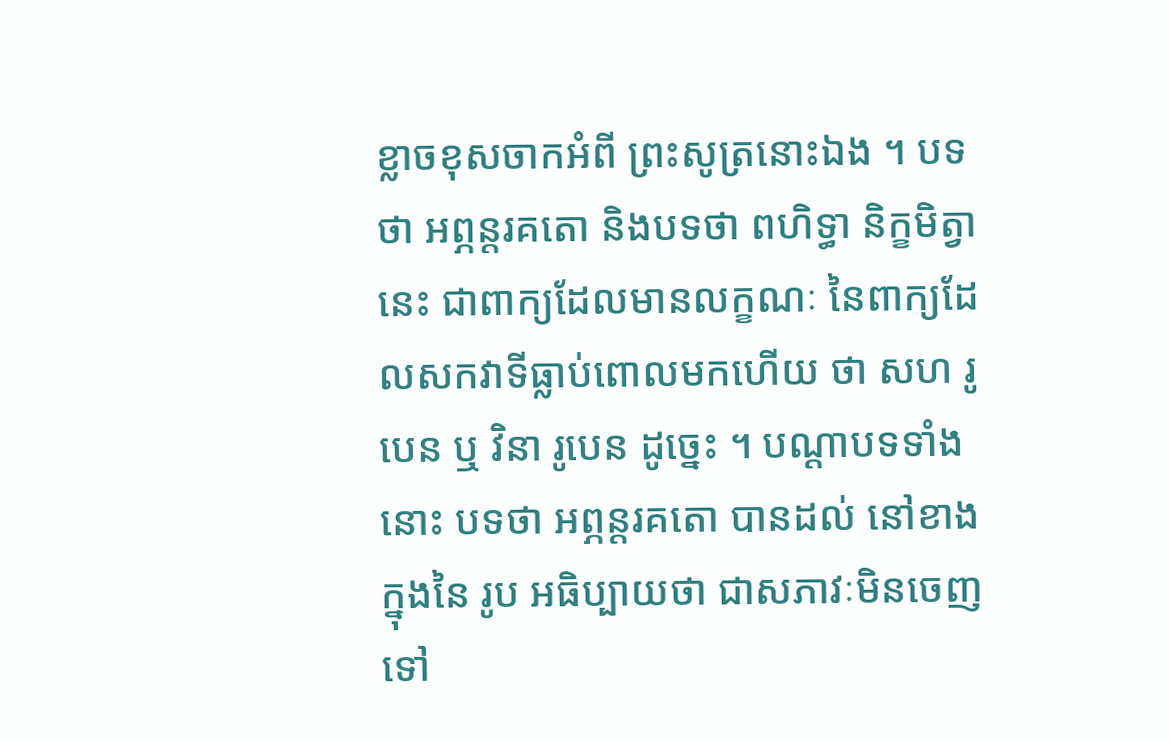ខ្លាចខុសចាកអំពី ព្រះសូត្រនោះឯង ។ បទថា អព្ភន្តរគតោ និងបទថា ពហិទ្ធា និក្ខមិត្វា នេះ ជាពាក្យដែលមានលក្ខណៈ នៃពាក្យដែលសកវាទីធ្លាប់ពោលមកហើយ ថា សហ រូបេន ឬ វិនា រូបេន ដូច្នេះ ។ បណ្តាបទទាំងនោះ បទថា អព្ភន្តរគតោ បានដល់ នៅខាងក្នុងនៃ រូប អធិប្បាយថា ជាសភាវៈមិនចេញទៅ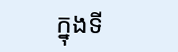ក្នុងទី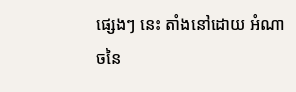ផ្សេងៗ នេះ តាំងនៅដោយ អំណាចនៃ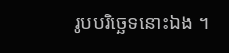រូបបរិច្ឆេទនោះឯង ។